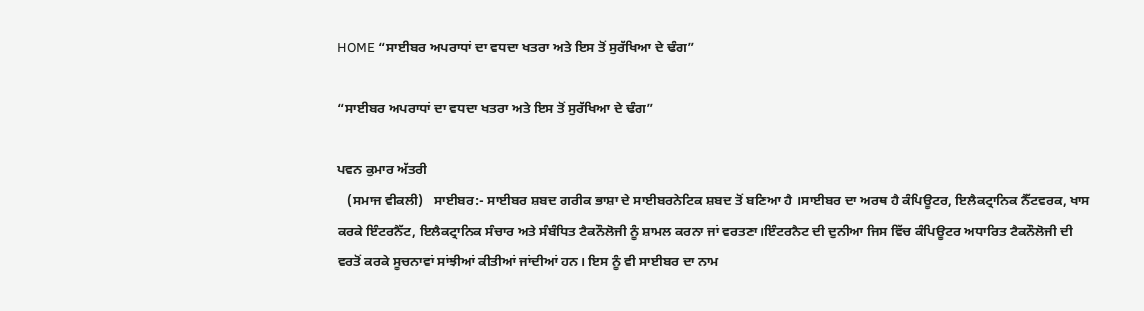HOME “ਸਾਈਬਰ ਅਪਰਾਧਾਂ ਦਾ ਵਧਦਾ ਖਤਰਾ ਅਤੇ ਇਸ ਤੋਂ ਸੁਰੱਖਿਆ ਦੇ ਢੰਗ”

“ਸਾਈਬਰ ਅਪਰਾਧਾਂ ਦਾ ਵਧਦਾ ਖਤਰਾ ਅਤੇ ਇਸ ਤੋਂ ਸੁਰੱਖਿਆ ਦੇ ਢੰਗ”

ਪਵਨ ਕੁਮਾਰ ਅੱਤਰੀ
   (ਸਮਾਜ ਵੀਕਲੀ)   ਸਾਈਬਰ:- ਸਾਈਬਰ ਸ਼ਬਦ ਗਰੀਕ ਭਾਸ਼ਾ ਦੇ ਸਾਈਬਰਨੇਟਿਕ ਸ਼ਬਦ ਤੋਂ ਬਣਿਆ ਹੈ ।ਸਾਈਬਰ ਦਾ ਅਰਥ ਹੈ ਕੰਪਿਊਟਰ, ਇਲੈਕਟ੍ਰਾਨਿਕ ਨੈੱਟਵਰਕ, ਖਾਸ ਕਰਕੇ ਇੰਟਰਨੈੱਟ, ਇਲੈਕਟ੍ਰਾਨਿਕ ਸੰਚਾਰ ਅਤੇ ਸੰਬੰਧਿਤ ਟੈਕਨੌਲੋਜੀ ਨੂੰ ਸ਼ਾਮਲ ਕਰਨਾ ਜਾਂ ਵਰਤਣਾ।ਇੰਟਰਨੈਟ ਦੀ ਦੁਨੀਆ ਜਿਸ ਵਿੱਚ ਕੰਪਿਊਟਰ ਅਧਾਰਿਤ ਟੈਕਨੌਲੋਜੀ ਦੀ ਵਰਤੋਂ ਕਰਕੇ ਸੂਚਨਾਵਾਂ ਸਾਂਝੀਆਂ ਕੀਤੀਆਂ ਜਾਂਦੀਆਂ ਹਨ। ਇਸ ਨੂੰ ਵੀ ਸਾਈਬਰ ਦਾ ਨਾਮ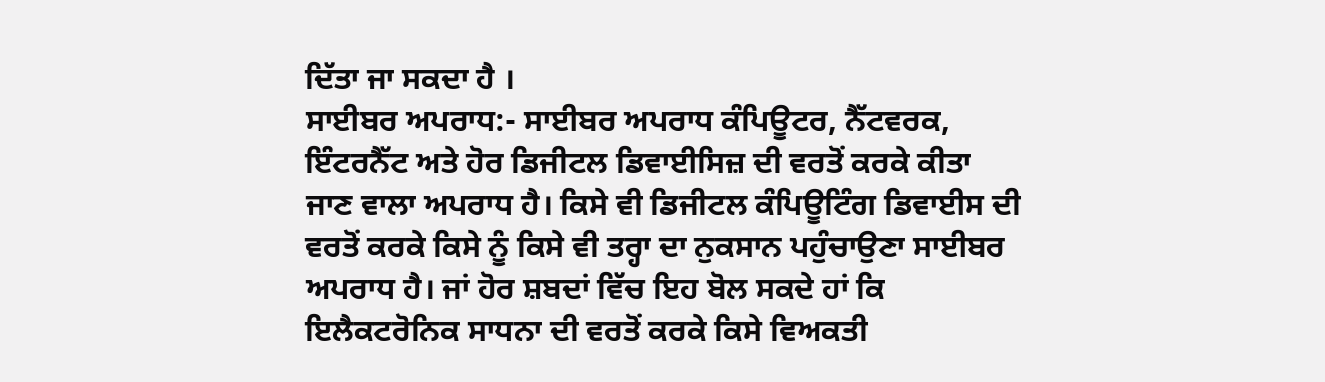ਦਿੱਤਾ ਜਾ ਸਕਦਾ ਹੈ ।
ਸਾਈਬਰ ਅਪਰਾਧ:- ਸਾਈਬਰ ਅਪਰਾਧ ਕੰਪਿਊਟਰ, ਨੈੱਟਵਰਕ, ਇੰਟਰਨੈੱਟ ਅਤੇ ਹੋਰ ਡਿਜੀਟਲ ਡਿਵਾਈਸਿਜ਼ ਦੀ ਵਰਤੋਂ ਕਰਕੇ ਕੀਤਾ ਜਾਣ ਵਾਲਾ ਅਪਰਾਧ ਹੈ। ਕਿਸੇ ਵੀ ਡਿਜੀਟਲ ਕੰਪਿਊਟਿੰਗ ਡਿਵਾਈਸ ਦੀ ਵਰਤੋਂ ਕਰਕੇ ਕਿਸੇ ਨੂੰ ਕਿਸੇ ਵੀ ਤਰ੍ਹਾ ਦਾ ਨੁਕਸਾਨ ਪਹੁੰਚਾਉਣਾ ਸਾਈਬਰ ਅਪਰਾਧ ਹੈ। ਜਾਂ ਹੋਰ ਸ਼ਬਦਾਂ ਵਿੱਚ ਇਹ ਬੋਲ ਸਕਦੇ ਹਾਂ ਕਿ ਇਲੈਕਟਰੋਨਿਕ ਸਾਧਨਾ ਦੀ ਵਰਤੋਂ ਕਰਕੇ ਕਿਸੇ ਵਿਅਕਤੀ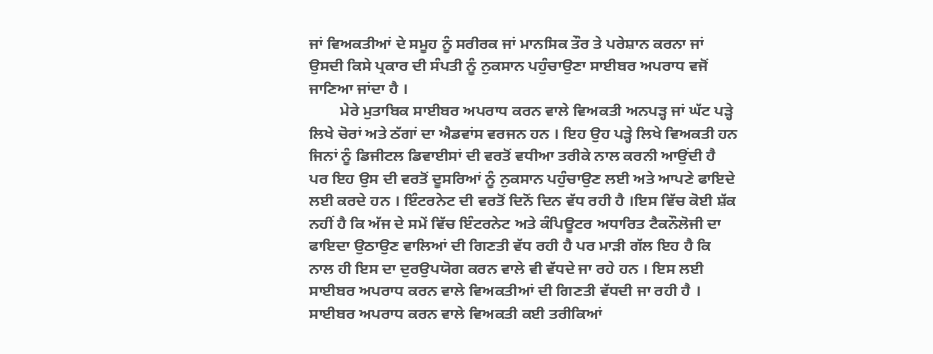ਜਾਂ ਵਿਅਕਤੀਆਂ ਦੇ ਸਮੂਹ ਨੂੰ ਸਰੀਰਕ ਜਾਂ ਮਾਨਸਿਕ ਤੌਰ ਤੇ ਪਰੇਸ਼ਾਨ ਕਰਨਾ ਜਾਂ ਉਸਦੀ ਕਿਸੇ ਪ੍ਰਕਾਰ ਦੀ ਸੰਪਤੀ ਨੂੰ ਨੁਕਸਾਨ ਪਹੁੰਚਾਉਣਾ ਸਾਈਬਰ ਅਪਰਾਧ ਵਜੋਂ ਜਾਣਿਆ ਜਾਂਦਾ ਹੈ ।
        ਮੇਰੇ ਮੁਤਾਬਿਕ ਸਾਈਬਰ ਅਪਰਾਧ ਕਰਨ ਵਾਲੇ ਵਿਅਕਤੀ ਅਨਪੜ੍ਹ ਜਾਂ ਘੱਟ ਪੜ੍ਹੇ ਲਿਖੇ ਚੋਰਾਂ ਅਤੇ ਠੱਗਾਂ ਦਾ ਐਡਵਾਂਸ ਵਰਜਨ ਹਨ । ਇਹ ਉਹ ਪੜ੍ਹੇ ਲਿਖੇ ਵਿਅਕਤੀ ਹਨ ਜਿਨਾਂ ਨੂੰ ਡਿਜੀਟਲ ਡਿਵਾਈਸਾਂ ਦੀ ਵਰਤੋਂ ਵਧੀਆ ਤਰੀਕੇ ਨਾਲ ਕਰਨੀ ਆਉਂਦੀ ਹੈ ਪਰ ਇਹ ਉਸ ਦੀ ਵਰਤੋਂ ਦੂਸਰਿਆਂ ਨੂੰ ਨੁਕਸਾਨ ਪਹੁੰਚਾਉਣ ਲਈ ਅਤੇ ਆਪਣੇ ਫਾਇਦੇ ਲਈ ਕਰਦੇ ਹਨ । ਇੰਟਰਨੇਟ ਦੀ ਵਰਤੋਂ ਦਿਨੋਂ ਦਿਨ ਵੱਧ ਰਹੀ ਹੈ ।ਇਸ ਵਿੱਚ ਕੋਈ ਸ਼ੱਕ ਨਹੀਂ ਹੈ ਕਿ ਅੱਜ ਦੇ ਸਮੇਂ ਵਿੱਚ ਇੰਟਰਨੇਟ ਅਤੇ ਕੰਪਿਊਟਰ ਅਧਾਰਿਤ ਟੈਕਨੌਲੋਜੀ ਦਾ ਫਾਇਦਾ ਉਠਾਉਣ ਵਾਲਿਆਂ ਦੀ ਗਿਣਤੀ ਵੱਧ ਰਹੀ ਹੈ ਪਰ ਮਾੜੀ ਗੱਲ ਇਹ ਹੈ ਕਿ ਨਾਲ ਹੀ ਇਸ ਦਾ ਦੁਰਉਪਯੋਗ ਕਰਨ ਵਾਲੇ ਵੀ ਵੱਧਦੇ ਜਾ ਰਹੇ ਹਨ । ਇਸ ਲਈ ਸਾਈਬਰ ਅਪਰਾਧ ਕਰਨ ਵਾਲੇ ਵਿਅਕਤੀਆਂ ਦੀ ਗਿਣਤੀ ਵੱਧਦੀ ਜਾ ਰਹੀ ਹੈ ।
ਸਾਈਬਰ ਅਪਰਾਧ ਕਰਨ ਵਾਲੇ ਵਿਅਕਤੀ ਕਈ ਤਰੀਕਿਆਂ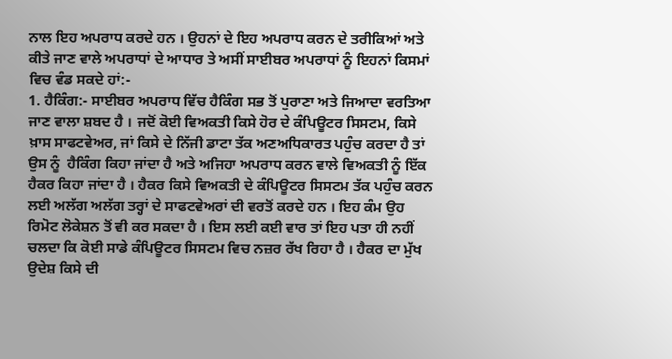ਨਾਲ ਇਹ ਅਪਰਾਧ ਕਰਦੇ ਹਨ । ਉਹਨਾਂ ਦੇ ਇਹ ਅਪਰਾਧ ਕਰਨ ਦੇ ਤਰੀਕਿਆਂ ਅਤੇ ਕੀਤੇ ਜਾਣ ਵਾਲੇ ਅਪਰਾਧਾਂ ਦੇ ਆਧਾਰ ਤੇ ਅਸੀਂ ਸਾਈਬਰ ਅਪਰਾਧਾਂ ਨੂੰ ਇਹਨਾਂ ਕਿਸਮਾਂ ਵਿਚ ਵੰਡ ਸਕਦੇ ਹਾਂ:-
1. ਹੈਕਿੰਗ:- ਸਾਈਬਰ ਅਪਰਾਧ ਵਿੱਚ ਹੈਕਿੰਗ ਸਭ ਤੋਂ ਪੁਰਾਣਾ ਅਤੇ ਜਿਆਦਾ ਵਰਤਿਆ ਜਾਣ ਵਾਲਾ ਸ਼ਬਦ ਹੈ । ਜਦੋਂ ਕੋਈ ਵਿਅਕਤੀ ਕਿਸੇ ਹੋਰ ਦੇ ਕੰਪਿਊਟਰ ਸਿਸਟਮ, ਕਿਸੇ ਖ਼ਾਸ ਸਾਫਟਵੇਅਰ, ਜਾਂ ਕਿਸੇ ਦੇ ਨਿੱਜੀ ਡਾਟਾ ਤੱਕ ਅਣਅਧਿਕਾਰਤ ਪਹੁੰਚ ਕਰਦਾ ਹੈ ਤਾਂ ਉਸ ਨੂੰ  ਹੈਕਿੰਗ ਕਿਹਾ ਜਾਂਦਾ ਹੈ ਅਤੇ ਅਜਿਹਾ ਅਪਰਾਧ ਕਰਨ ਵਾਲੇ ਵਿਅਕਤੀ ਨੂੰ ਇੱਕ ਹੈਕਰ ਕਿਹਾ ਜਾਂਦਾ ਹੈ । ਹੈਕਰ ਕਿਸੇ ਵਿਅਕਤੀ ਦੇ ਕੰਪਿਊਟਰ ਸਿਸਟਮ ਤੱਕ ਪਹੁੰਚ ਕਰਨ ਲਈ ਅਲੱਗ ਅਲੱਗ ਤਰ੍ਹਾਂ ਦੇ ਸਾਫਟਵੇਅਰਾਂ ਦੀ ਵਰਤੋਂ ਕਰਦੇ ਹਨ । ਇਹ ਕੰਮ ਉਹ ਰਿਮੋਟ ਲੋਕੇਸ਼ਨ ਤੋਂ ਵੀ ਕਰ ਸਕਦਾ ਹੈ । ਇਸ ਲਈ ਕਈ ਵਾਰ ਤਾਂ ਇਹ ਪਤਾ ਹੀ ਨਹੀਂ ਚਲਦਾ ਕਿ ਕੋਈ ਸਾਡੇ ਕੰਪਿਊਟਰ ਸਿਸਟਮ ਵਿਚ ਨਜ਼ਰ ਰੱਖ ਰਿਹਾ ਹੈ । ਹੈਕਰ ਦਾ ਮੁੱਖ ਉਦੇਸ਼ ਕਿਸੇ ਦੀ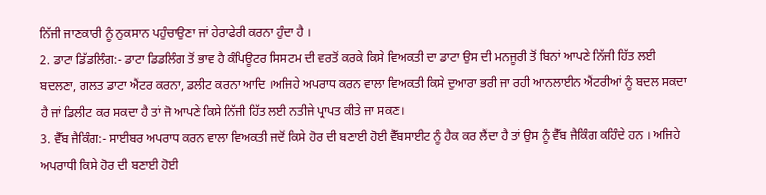ਨਿੱਜੀ ਜਾਣਕਾਰੀ ਨੂੰ ਨੁਕਸਾਨ ਪਹੁੰਚਾਉਣਾ ਜਾਂ ਹੇਰਾਫੇਰੀ ਕਰਨਾ ਹੁੰਦਾ ਹੈ ।
2. ਡਾਟਾ ਡਿੱਡਲਿੰਗ:- ਡਾਟਾ ਡਿਡਲਿੰਗ ਤੋਂ ਭਾਵ ਹੈ ਕੰਪਿਊਟਰ ਸਿਸਟਮ ਦੀ ਵਰਤੋਂ ਕਰਕੇ ਕਿਸੇ ਵਿਅਕਤੀ ਦਾ ਡਾਟਾ ਉਸ ਦੀ ਮਨਜੂਰੀ ਤੋਂ ਬਿਨਾਂ ਆਪਣੇ ਨਿੱਜੀ ਹਿੱਤ ਲਈ ਬਦਲਣਾ, ਗਲਤ ਡਾਟਾ ਐਂਟਰ ਕਰਨਾ, ਡਲੀਟ ਕਰਨਾ ਆਦਿ ।ਅਜਿਹੇ ਅਪਰਾਧ ਕਰਨ ਵਾਲਾ ਵਿਅਕਤੀ ਕਿਸੇ ਦੁਆਰਾ ਭਰੀ ਜਾ ਰਹੀ ਆਨਲਾਈਨ ਐਂਟਰੀਆਂ ਨੂੰ ਬਦਲ ਸਕਦਾ ਹੈ ਜਾਂ ਡਿਲੀਟ ਕਰ ਸਕਦਾ ਹੈ ਤਾਂ ਜੋ ਆਪਣੇ ਕਿਸੇ ਨਿੱਜੀ ਹਿੱਤ ਲਈ ਨਤੀਜੇ ਪ੍ਰਾਪਤ ਕੀਤੇ ਜਾ ਸਕਣ।
3. ਵੈੱਬ ਜੈਕਿੰਗ:- ਸਾਈਬਰ ਅਪਰਾਧ ਕਰਨ ਵਾਲਾ ਵਿਅਕਤੀ ਜਦੋਂ ਕਿਸੇ ਹੋਰ ਦੀ ਬਣਾਈ ਹੋਈ ਵੈੱਬਸਾਈਟ ਨੂੰ ਹੈਕ ਕਰ ਲੈਂਦਾ ਹੈ ਤਾਂ ਉਸ ਨੂੰ ਵੈੱਬ ਜੈਕਿੰਗ ਕਹਿੰਦੇ ਹਨ । ਅਜਿਹੇ ਅਪਰਾਧੀ ਕਿਸੇ ਹੋਰ ਦੀ ਬਣਾਈ ਹੋਈ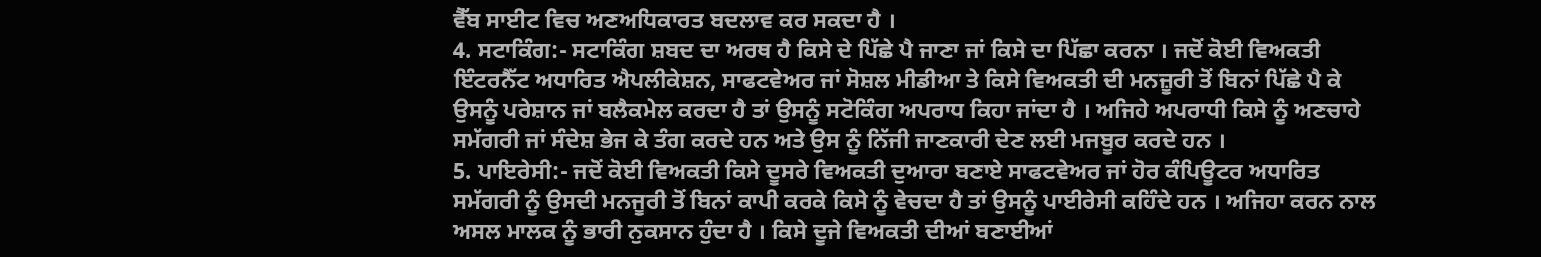ਵੈੱਬ ਸਾਈਟ ਵਿਚ ਅਣਅਧਿਕਾਰਤ ਬਦਲਾਵ ਕਰ ਸਕਦਾ ਹੈ ।
4. ਸਟਾਕਿੰਗ:- ਸਟਾਕਿੰਗ ਸ਼ਬਦ ਦਾ ਅਰਥ ਹੈ ਕਿਸੇ ਦੇ ਪਿੱਛੇ ਪੈ ਜਾਣਾ ਜਾਂ ਕਿਸੇ ਦਾ ਪਿੱਛਾ ਕਰਨਾ । ਜਦੋਂ ਕੋਈ ਵਿਅਕਤੀ ਇੰਟਰਨੈੱਟ ਅਧਾਰਿਤ ਐਪਲੀਕੇਸ਼ਨ, ਸਾਫਟਵੇਅਰ ਜਾਂ ਸੋਸ਼ਲ ਮੀਡੀਆ ਤੇ ਕਿਸੇ ਵਿਅਕਤੀ ਦੀ ਮਨਜ਼ੂਰੀ ਤੋਂ ਬਿਨਾਂ ਪਿੱਛੇ ਪੈ ਕੇ ਉਸਨੂੰ ਪਰੇਸ਼ਾਨ ਜਾਂ ਬਲੈਕਮੇਲ ਕਰਦਾ ਹੈ ਤਾਂ ਉਸਨੂੰ ਸਟੋਕਿੰਗ ਅਪਰਾਧ ਕਿਹਾ ਜਾਂਦਾ ਹੈ । ਅਜਿਹੇ ਅਪਰਾਧੀ ਕਿਸੇ ਨੂੰ ਅਣਚਾਹੇ ਸਮੱਗਰੀ ਜਾਂ ਸੰਦੇਸ਼ ਭੇਜ ਕੇ ਤੰਗ ਕਰਦੇ ਹਨ ਅਤੇ ਉਸ ਨੂੰ ਨਿੱਜੀ ਜਾਣਕਾਰੀ ਦੇਣ ਲਈ ਮਜਬੂਰ ਕਰਦੇ ਹਨ ।
5. ਪਾਇਰੇਸੀ:- ਜਦੋਂ ਕੋਈ ਵਿਅਕਤੀ ਕਿਸੇ ਦੂਸਰੇ ਵਿਅਕਤੀ ਦੁਆਰਾ ਬਣਾਏ ਸਾਫਟਵੇਅਰ ਜਾਂ ਹੋਰ ਕੰਪਿਊਟਰ ਅਧਾਰਿਤ ਸਮੱਗਰੀ ਨੂੰ ਉਸਦੀ ਮਨਜੂਰੀ ਤੋਂ ਬਿਨਾਂ ਕਾਪੀ ਕਰਕੇ ਕਿਸੇ ਨੂੰ ਵੇਚਦਾ ਹੈ ਤਾਂ ਉਸਨੂੰ ਪਾਈਰੇਸੀ ਕਹਿੰਦੇ ਹਨ । ਅਜਿਹਾ ਕਰਨ ਨਾਲ ਅਸਲ ਮਾਲਕ ਨੂੰ ਭਾਰੀ ਨੁਕਸਾਨ ਹੁੰਦਾ ਹੈ । ਕਿਸੇ ਦੂਜੇ ਵਿਅਕਤੀ ਦੀਆਂ ਬਣਾਈਆਂ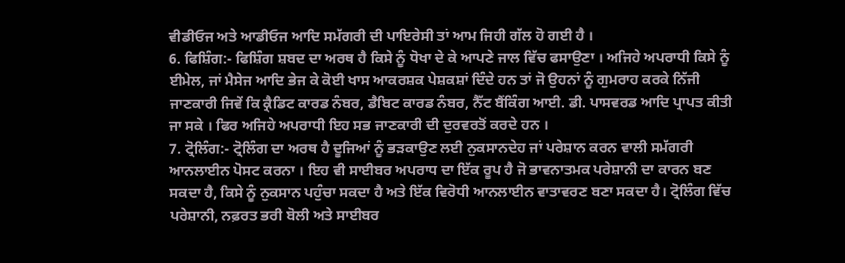ਵੀਡੀਓਜ ਅਤੇ ਆਡੀਓਜ ਆਦਿ ਸਮੱਗਰੀ ਦੀ ਪਾਇਰੇਸੀ ਤਾਂ ਆਮ ਜਿਹੀ ਗੱਲ ਹੋ ਗਈ ਹੈ ।
6. ਫਿਸ਼ਿੰਗ:- ਫਿਸ਼ਿੰਗ ਸ਼ਬਦ ਦਾ ਅਰਥ ਹੈ ਕਿਸੇ ਨੂੰ ਧੋਖਾ ਦੇ ਕੇ ਆਪਣੇ ਜਾਲ ਵਿੱਚ ਫਸਾਉਣਾ । ਅਜਿਹੇ ਅਪਰਾਧੀ ਕਿਸੇ ਨੂੰ ਈਮੇਲ, ਜਾਂ ਮੈਸੇਜ ਆਦਿ ਭੇਜ ਕੇ ਕੋਈ ਖਾਸ ਆਕਰਸ਼ਕ ਪੇਸ਼ਕਸ਼ਾਂ ਦਿੰਦੇ ਹਨ ਤਾਂ ਜੋ ਉਹਨਾਂ ਨੂੰ ਗੁਮਰਾਹ ਕਰਕੇ ਨਿੱਜੀ ਜਾਣਕਾਰੀ ਜਿਵੇਂ ਕਿ ਕ੍ਰੈਡਿਟ ਕਾਰਡ ਨੰਬਰ, ਡੈਬਿਟ ਕਾਰਡ ਨੰਬਰ, ਨੈੱਟ ਬੈਂਕਿੰਗ ਆਈ. ਡੀ. ਪਾਸਵਰਡ ਆਦਿ ਪ੍ਰਾਪਤ ਕੀਤੀ ਜਾ ਸਕੇ । ਫਿਰ ਅਜਿਹੇ ਅਪਰਾਧੀ ਇਹ ਸਭ ਜਾਣਕਾਰੀ ਦੀ ਦੁਰਵਰਤੋਂ ਕਰਦੇ ਹਨ ।
7. ਟ੍ਰੋਲਿੰਗ:- ਟ੍ਰੋਲਿੰਗ ਦਾ ਅਰਥ ਹੈ ਦੂਜਿਆਂ ਨੂੰ ਭੜਕਾਉਣ ਲਈ ਨੁਕਸਾਨਦੇਹ ਜਾਂ ਪਰੇਸ਼ਾਨ ਕਰਨ ਵਾਲੀ ਸਮੱਗਰੀ ਆਨਲਾਈਨ ਪੋਸਟ ਕਰਨਾ । ਇਹ ਵੀ ਸਾਈਬਰ ਅਪਰਾਧ ਦਾ ਇੱਕ ਰੂਪ ਹੈ ਜੋ ਭਾਵਨਾਤਮਕ ਪਰੇਸ਼ਾਨੀ ਦਾ ਕਾਰਨ ਬਣ ਸਕਦਾ ਹੈ, ਕਿਸੇ ਨੂੰ ਨੁਕਸਾਨ ਪਹੁੰਚਾ ਸਕਦਾ ਹੈ ਅਤੇ ਇੱਕ ਵਿਰੋਧੀ ਆਨਲਾਈਨ ਵਾਤਾਵਰਣ ਬਣਾ ਸਕਦਾ ਹੈ। ਟ੍ਰੋਲਿੰਗ ਵਿੱਚ ਪਰੇਸ਼ਾਨੀ, ਨਫ਼ਰਤ ਭਰੀ ਬੋਲੀ ਅਤੇ ਸਾਈਬਰ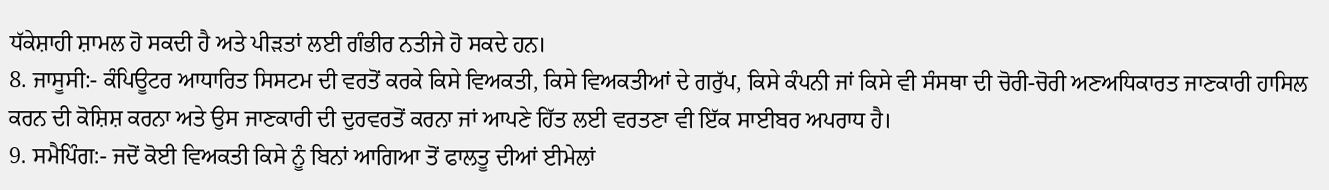ਧੱਕੇਸ਼ਾਹੀ ਸ਼ਾਮਲ ਹੋ ਸਕਦੀ ਹੈ ਅਤੇ ਪੀੜਤਾਂ ਲਈ ਗੰਭੀਰ ਨਤੀਜੇ ਹੋ ਸਕਦੇ ਹਨ।
8. ਜਾਸੂਸੀ:- ਕੰਪਿਊਟਰ ਆਧਾਰਿਤ ਸਿਸਟਮ ਦੀ ਵਰਤੋਂ ਕਰਕੇ ਕਿਸੇ ਵਿਅਕਤੀ, ਕਿਸੇ ਵਿਅਕਤੀਆਂ ਦੇ ਗਰੁੱਪ, ਕਿਸੇ ਕੰਪਨੀ ਜਾਂ ਕਿਸੇ ਵੀ ਸੰਸਥਾ ਦੀ ਚੋਰੀ-ਚੋਰੀ ਅਣਅਧਿਕਾਰਤ ਜਾਣਕਾਰੀ ਹਾਸਿਲ ਕਰਨ ਦੀ ਕੋਸ਼ਿਸ਼ ਕਰਨਾ ਅਤੇ ਉਸ ਜਾਣਕਾਰੀ ਦੀ ਦੁਰਵਰਤੋਂ ਕਰਨਾ ਜਾਂ ਆਪਣੇ ਹਿੱਤ ਲਈ ਵਰਤਣਾ ਵੀ ਇੱਕ ਸਾਈਬਰ ਅਪਰਾਧ ਹੈ।
9. ਸਮੈਪਿੰਗ:- ਜਦੋਂ ਕੋਈ ਵਿਅਕਤੀ ਕਿਸੇ ਨੂੰ ਬਿਨਾਂ ਆਗਿਆ ਤੋਂ ਫਾਲਤੂ ਦੀਆਂ ਈਮੇਲਾਂ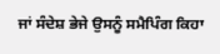ਜਾਂ ਸੰਦੇਸ਼ ਭੇਜੇ ਉਸਨੂੰ ਸਮੈਪਿੰਗ ਕਿਹਾ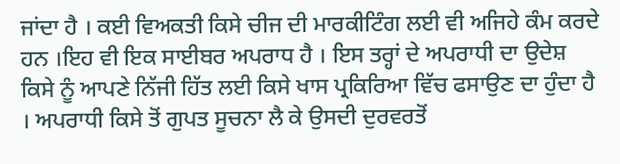ਜਾਂਦਾ ਹੈ । ਕਈ ਵਿਅਕਤੀ ਕਿਸੇ ਚੀਜ ਦੀ ਮਾਰਕੀਟਿੰਗ ਲਈ ਵੀ ਅਜਿਹੇ ਕੰਮ ਕਰਦੇ ਹਨ ।ਇਹ ਵੀ ਇਕ ਸਾਈਬਰ ਅਪਰਾਧ ਹੈ । ਇਸ ਤਰ੍ਹਾਂ ਦੇ ਅਪਰਾਧੀ ਦਾ ਉਦੇਸ਼ ਕਿਸੇ ਨੂੰ ਆਪਣੇ ਨਿੱਜੀ ਹਿੱਤ ਲਈ ਕਿਸੇ ਖਾਸ ਪ੍ਰਕਿਰਿਆ ਵਿੱਚ ਫਸਾਉਣ ਦਾ ਹੁੰਦਾ ਹੈ । ਅਪਰਾਧੀ ਕਿਸੇ ਤੋਂ ਗੁਪਤ ਸੂਚਨਾ ਲੈ ਕੇ ਉਸਦੀ ਦੁਰਵਰਤੋਂ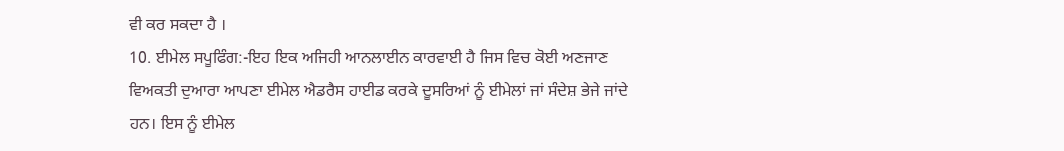ਵੀ ਕਰ ਸਕਦਾ ਹੈ ।
10. ਈਮੇਲ ਸਪੂਫਿੰਗ:-ਇਹ ਇਕ ਅਜਿਹੀ ਆਨਲਾਈਨ ਕਾਰਵਾਈ ਹੈ ਜਿਸ ਵਿਚ ਕੋਈ ਅਣਜਾਣ ਵਿਅਕਤੀ ਦੁਆਰਾ ਆਪਣਾ ਈਮੇਲ ਐਡਰੈਸ ਹਾਈਡ ਕਰਕੇ ਦੂਸਰਿਆਂ ਨੂੰ ਈਮੇਲਾਂ ਜਾਂ ਸੰਦੇਸ਼ ਭੇਜੇ ਜਾਂਦੇ ਹਨ। ਇਸ ਨੂੰ ਈਮੇਲ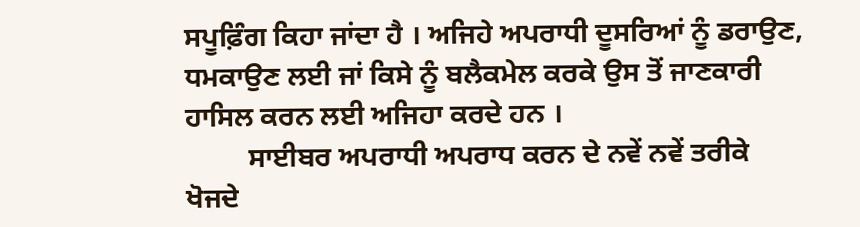ਸਪੂਫ਼ਿੰਗ ਕਿਹਾ ਜਾਂਦਾ ਹੈ । ਅਜਿਹੇ ਅਪਰਾਧੀ ਦੂਸਰਿਆਂ ਨੂੰ ਡਰਾਉਣ, ਧਮਕਾਉਣ ਲਈ ਜਾਂ ਕਿਸੇ ਨੂੰ ਬਲੈਕਮੇਲ ਕਰਕੇ ਉਸ ਤੋਂ ਜਾਣਕਾਰੀ ਹਾਸਿਲ ਕਰਨ ਲਈ ਅਜਿਹਾ ਕਰਦੇ ਹਨ ।
         ਸਾਈਬਰ ਅਪਰਾਧੀ ਅਪਰਾਧ ਕਰਨ ਦੇ ਨਵੇਂ ਨਵੇਂ ਤਰੀਕੇ ਖੋਜਦੇ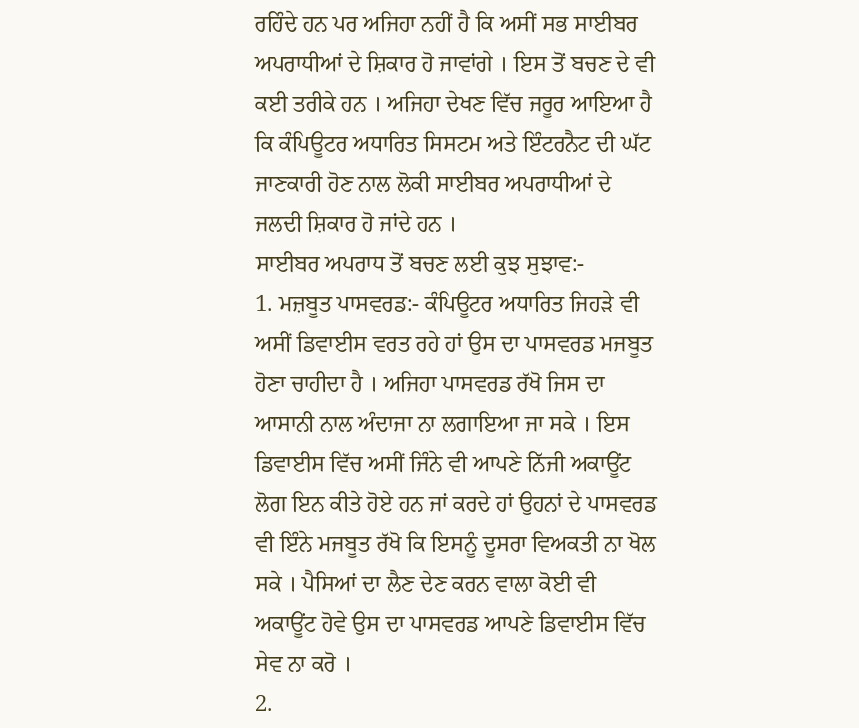ਰਹਿੰਦੇ ਹਨ ਪਰ ਅਜਿਹਾ ਨਹੀਂ ਹੈ ਕਿ ਅਸੀਂ ਸਭ ਸਾਈਬਰ ਅਪਰਾਧੀਆਂ ਦੇ ਸ਼ਿਕਾਰ ਹੋ ਜਾਵਾਂਗੇ । ਇਸ ਤੋਂ ਬਚਣ ਦੇ ਵੀ ਕਈ ਤਰੀਕੇ ਹਨ । ਅਜਿਹਾ ਦੇਖਣ ਵਿੱਚ ਜਰੂਰ ਆਇਆ ਹੈ ਕਿ ਕੰਪਿਊਟਰ ਅਧਾਰਿਤ ਸਿਸਟਮ ਅਤੇ ਇੰਟਰਨੈਟ ਦੀ ਘੱਟ ਜਾਣਕਾਰੀ ਹੋਣ ਨਾਲ ਲੋਕੀ ਸਾਈਬਰ ਅਪਰਾਧੀਆਂ ਦੇ ਜਲਦੀ ਸ਼ਿਕਾਰ ਹੋ ਜਾਂਦੇ ਹਨ ।
ਸਾਈਬਰ ਅਪਰਾਧ ਤੋਂ ਬਚਣ ਲਈ ਕੁਝ ਸੁਝਾਵ:-
1. ਮਜ਼ਬੂਤ ਪਾਸਵਰਡ:- ਕੰਪਿਊਟਰ ਅਧਾਰਿਤ ਜਿਹੜੇ ਵੀ ਅਸੀਂ ਡਿਵਾਈਸ ਵਰਤ ਰਹੇ ਹਾਂ ਉਸ ਦਾ ਪਾਸਵਰਡ ਮਜਬੂਤ ਹੋਣਾ ਚਾਹੀਦਾ ਹੈ । ਅਜਿਹਾ ਪਾਸਵਰਡ ਰੱਖੋ ਜਿਸ ਦਾ ਆਸਾਨੀ ਨਾਲ ਅੰਦਾਜਾ ਨਾ ਲਗਾਇਆ ਜਾ ਸਕੇ । ਇਸ ਡਿਵਾਈਸ ਵਿੱਚ ਅਸੀਂ ਜਿੰਨੇ ਵੀ ਆਪਣੇ ਨਿੱਜੀ ਅਕਾਊਂਟ ਲੋਗ ਇਨ ਕੀਤੇ ਹੋਏ ਹਨ ਜਾਂ ਕਰਦੇ ਹਾਂ ਉਹਨਾਂ ਦੇ ਪਾਸਵਰਡ ਵੀ ਇੰਨੇ ਮਜਬੂਤ ਰੱਖੋ ਕਿ ਇਸਨੂੰ ਦੂਸਰਾ ਵਿਅਕਤੀ ਨਾ ਖੋਲ ਸਕੇ । ਪੈਸਿਆਂ ਦਾ ਲੈਣ ਦੇਣ ਕਰਨ ਵਾਲਾ ਕੋਈ ਵੀ ਅਕਾਊਂਟ ਹੋਵੇ ਉਸ ਦਾ ਪਾਸਵਰਡ ਆਪਣੇ ਡਿਵਾਈਸ ਵਿੱਚ ਸੇਵ ਨਾ ਕਰੋ ।
2.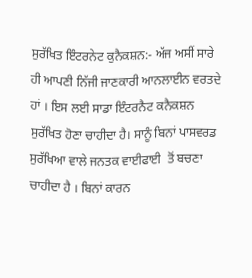ਸੁਰੱਖਿਤ ਇੰਟਰਨੇਟ ਕੁਨੈਕਸ਼ਨ:- ਅੱਜ ਅਸੀਂ ਸਾਰੇ ਹੀ ਆਪਣੀ ਨਿੱਜੀ ਜਾਣਕਾਰੀ ਆਨਲਾਈਨ ਵਰਤਦੇ ਹਾਂ । ਇਸ ਲਈ ਸਾਡਾ ਇੰਟਰਨੈਟ ਕਨੈਕਸ਼ਨ ਸੁਰੱਖਿਤ ਹੋਣਾ ਚਾਹੀਦਾ ਹੈ। ਸਾਨੂੰ ਬਿਨਾਂ ਪਾਸਵਰਡ ਸੁਰੱਖਿਆ ਵਾਲੇ ਜਨਤਕ ਵਾਈਫਾਈ  ਤੋਂ ਬਚਣਾ ਚਾਹੀਦਾ ਹੈ । ਬਿਨਾਂ ਕਾਰਨ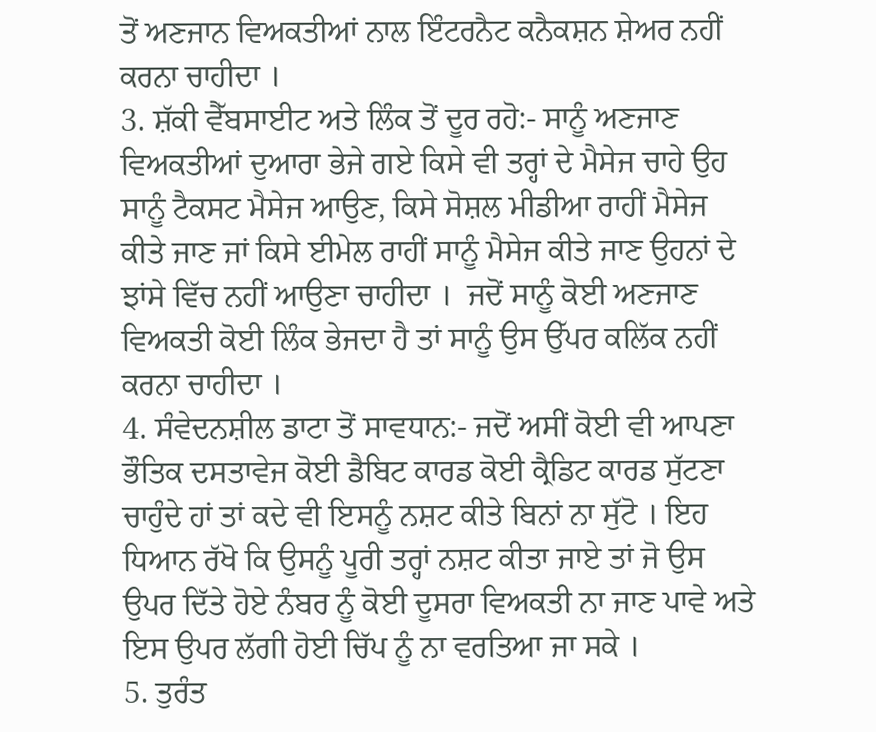ਤੋਂ ਅਣਜਾਨ ਵਿਅਕਤੀਆਂ ਨਾਲ ਇੰਟਰਨੈਟ ਕਨੈਕਸ਼ਨ ਸ਼ੇਅਰ ਨਹੀਂ ਕਰਨਾ ਚਾਹੀਦਾ ।
3. ਸ਼ੱਕੀ ਵੈੱਬਸਾਈਟ ਅਤੇ ਲਿੰਕ ਤੋਂ ਦੂਰ ਰਹੋ:- ਸਾਨੂੰ ਅਣਜਾਣ ਵਿਅਕਤੀਆਂ ਦੁਆਰਾ ਭੇਜੇ ਗਏ ਕਿਸੇ ਵੀ ਤਰ੍ਹਾਂ ਦੇ ਮੈਸੇਜ ਚਾਹੇ ਉਹ ਸਾਨੂੰ ਟੈਕਸਟ ਮੈਸੇਜ ਆਉਣ, ਕਿਸੇ ਸੋਸ਼ਲ ਮੀਡੀਆ ਰਾਹੀਂ ਮੈਸੇਜ ਕੀਤੇ ਜਾਣ ਜਾਂ ਕਿਸੇ ਈਮੇਲ ਰਾਹੀਂ ਸਾਨੂੰ ਮੈਸੇਜ ਕੀਤੇ ਜਾਣ ਉਹਨਾਂ ਦੇ ਝਾਂਸੇ ਵਿੱਚ ਨਹੀਂ ਆਉਣਾ ਚਾਹੀਦਾ ।  ਜਦੋਂ ਸਾਨੂੰ ਕੋਈ ਅਣਜਾਣ ਵਿਅਕਤੀ ਕੋਈ ਲਿੰਕ ਭੇਜਦਾ ਹੈ ਤਾਂ ਸਾਨੂੰ ਉਸ ਉੱਪਰ ਕਲਿੱਕ ਨਹੀਂ ਕਰਨਾ ਚਾਹੀਦਾ ।
4. ਸੰਵੇਦਨਸ਼ੀਲ ਡਾਟਾ ਤੋਂ ਸਾਵਧਾਨ:- ਜਦੋਂ ਅਸੀਂ ਕੋਈ ਵੀ ਆਪਣਾ ਭੌਤਿਕ ਦਸਤਾਵੇਜ ਕੋਈ ਡੈਬਿਟ ਕਾਰਡ ਕੋਈ ਕ੍ਰੈਡਿਟ ਕਾਰਡ ਸੁੱਟਣਾ ਚਾਹੁੰਦੇ ਹਾਂ ਤਾਂ ਕਦੇ ਵੀ ਇਸਨੂੰ ਨਸ਼ਟ ਕੀਤੇ ਬਿਨਾਂ ਨਾ ਸੁੱਟੋ । ਇਹ ਧਿਆਨ ਰੱਖੋ ਕਿ ਉਸਨੂੰ ਪੂਰੀ ਤਰ੍ਹਾਂ ਨਸ਼ਟ ਕੀਤਾ ਜਾਏ ਤਾਂ ਜੋ ਉਸ ਉਪਰ ਦਿੱਤੇ ਹੋਏ ਨੰਬਰ ਨੂੰ ਕੋਈ ਦੂਸਰਾ ਵਿਅਕਤੀ ਨਾ ਜਾਣ ਪਾਵੇ ਅਤੇ ਇਸ ਉਪਰ ਲੱਗੀ ਹੋਈ ਚਿੱਪ ਨੂੰ ਨਾ ਵਰਤਿਆ ਜਾ ਸਕੇ ।
5. ਤੁਰੰਤ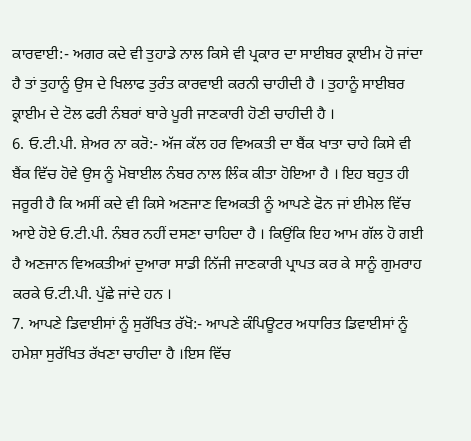ਕਾਰਵਾਈ:- ਅਗਰ ਕਦੇ ਵੀ ਤੁਹਾਡੇ ਨਾਲ ਕਿਸੇ ਵੀ ਪ੍ਰਕਾਰ ਦਾ ਸਾਈਬਰ ਕ੍ਰਾਈਮ ਹੋ ਜਾਂਦਾ ਹੈ ਤਾਂ ਤੁਹਾਨੂੰ ਉਸ ਦੇ ਖਿਲਾਫ ਤੁਰੰਤ ਕਾਰਵਾਈ ਕਰਨੀ ਚਾਹੀਦੀ ਹੈ । ਤੁਹਾਨੂੰ ਸਾਈਬਰ ਕ੍ਰਾਈਮ ਦੇ ਟੋਲ ਫਰੀ ਨੰਬਰਾਂ ਬਾਰੇ ਪੂਰੀ ਜਾਣਕਾਰੀ ਹੋਣੀ ਚਾਹੀਦੀ ਹੈ ।
6. ਓ.ਟੀ.ਪੀ. ਸ਼ੇਅਰ ਨਾ ਕਰੋ:- ਅੱਜ ਕੱਲ ਹਰ ਵਿਅਕਤੀ ਦਾ ਬੈਂਕ ਖਾਤਾ ਚਾਹੇ ਕਿਸੇ ਵੀ ਬੈਂਕ ਵਿੱਚ ਹੋਵੇ ਉਸ ਨੂੰ ਮੋਬਾਈਲ ਨੰਬਰ ਨਾਲ ਲਿੰਕ ਕੀਤਾ ਹੋਇਆ ਹੈ । ਇਹ ਬਹੁਤ ਹੀ ਜਰੂਰੀ ਹੈ ਕਿ ਅਸੀਂ ਕਦੇ ਵੀ ਕਿਸੇ ਅਣਜਾਣ ਵਿਅਕਤੀ ਨੂੰ ਆਪਣੇ ਫੋਨ ਜਾਂ ਈਮੇਲ ਵਿੱਚ ਆਏ ਹੋਏ ਓ.ਟੀ.ਪੀ. ਨੰਬਰ ਨਹੀਂ ਦਸਣਾ ਚਾਹਿਦਾ ਹੈ । ਕਿਉਂਕਿ ਇਹ ਆਮ ਗੱਲ ਹੋ ਗਈ ਹੈ ਅਣਜਾਨ ਵਿਅਕਤੀਆਂ ਦੁਆਰਾ ਸਾਡੀ ਨਿੱਜੀ ਜਾਣਕਾਰੀ ਪ੍ਰਾਪਤ ਕਰ ਕੇ ਸਾਨੂੰ ਗੁਮਰਾਹ ਕਰਕੇ ਓ.ਟੀ.ਪੀ. ਪੁੱਛੇ ਜਾਂਦੇ ਹਨ ।
7. ਆਪਣੇ ਡਿਵਾਈਸਾਂ ਨੂੰ ਸੁਰੱਖਿਤ ਰੱਖੋ:- ਆਪਣੇ ਕੰਪਿਊਟਰ ਅਧਾਰਿਤ ਡਿਵਾਈਸਾਂ ਨੂੰ ਹਮੇਸ਼ਾ ਸੁਰੱਖਿਤ ਰੱਖਣਾ ਚਾਹੀਦਾ ਹੈ ।ਇਸ ਵਿੱਚ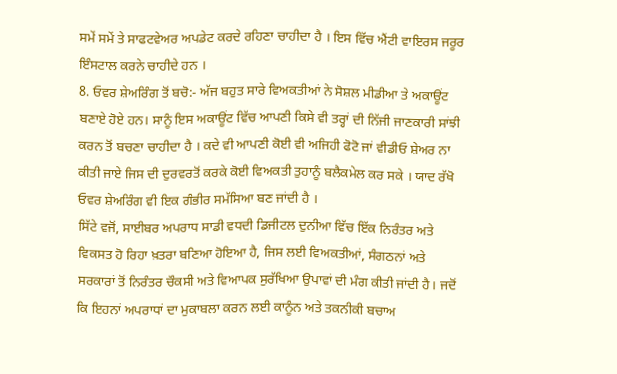ਸਮੇਂ ਸਮੇਂ ਤੇ ਸਾਫਟਵੇਅਰ ਅਪਡੇਟ ਕਰਦੇ ਰਹਿਣਾ ਚਾਹੀਦਾ ਹੈ । ਇਸ ਵਿੱਚ ਐਂਟੀ ਵਾਇਰਸ ਜਰੂਰ ਇੰਸਟਾਲ ਕਰਨੇ ਚਾਹੀਦੇ ਹਨ ।
8. ਓਵਰ ਸ਼ੇਅਰਿੰਗ ਤੋਂ ਬਚੋ:- ਅੱਜ ਬਹੁਤ ਸਾਰੇ ਵਿਅਕਤੀਆਂ ਨੇ ਸੋਸ਼ਲ ਮੀਡੀਆ ਤੇ ਅਕਾਊਂਟ ਬਣਾਏ ਹੋਏ ਹਨ। ਸਾਨੂੰ ਇਸ ਅਕਾਊਂਟ ਵਿੱਚ ਆਪਣੀ ਕਿਸੇ ਵੀ ਤਰ੍ਹਾਂ ਦੀ ਨਿੱਜੀ ਜਾਣਕਾਰੀ ਸਾਂਝੀ ਕਰਨ ਤੋਂ ਬਚਣਾ ਚਾਹੀਦਾ ਹੈ । ਕਦੇ ਵੀ ਆਪਣੀ ਕੋਈ ਵੀ ਅਜਿਹੀ ਫੋਟੋ ਜਾਂ ਵੀਡੀਓ ਸ਼ੇਅਰ ਨਾ ਕੀਤੀ ਜਾਏ ਜਿਸ ਦੀ ਦੁਰਵਰਤੋਂ ਕਰਕੇ ਕੋਈ ਵਿਅਕਤੀ ਤੁਹਾਨੂੰ ਬਲੈਕਮੇਲ ਕਰ ਸਕੇ । ਯਾਦ ਰੱਖੋ ਓਵਰ ਸ਼ੇਅਰਿੰਗ ਵੀ ਇਕ ਗੰਭੀਰ ਸਮੱਸਿਆ ਬਣ ਜਾਂਦੀ ਹੈ ।
ਸਿੱਟੇ ਵਜੋਂ, ਸਾਈਬਰ ਅਪਰਾਧ ਸਾਡੀ ਵਧਦੀ ਡਿਜੀਟਲ ਦੁਨੀਆ ਵਿੱਚ ਇੱਕ ਨਿਰੰਤਰ ਅਤੇ ਵਿਕਸਤ ਹੋ ਰਿਹਾ ਖ਼ਤਰਾ ਬਣਿਆ ਹੋਇਆ ਹੈ, ਜਿਸ ਲਈ ਵਿਅਕਤੀਆਂ, ਸੰਗਠਨਾਂ ਅਤੇ ਸਰਕਾਰਾਂ ਤੋਂ ਨਿਰੰਤਰ ਚੌਕਸੀ ਅਤੇ ਵਿਆਪਕ ਸੁਰੱਖਿਆ ਉਪਾਵਾਂ ਦੀ ਮੰਗ ਕੀਤੀ ਜਾਂਦੀ ਹੈ। ਜਦੋਂ ਕਿ ਇਹਨਾਂ ਅਪਰਾਧਾਂ ਦਾ ਮੁਕਾਬਲਾ ਕਰਨ ਲਈ ਕਾਨੂੰਨ ਅਤੇ ਤਕਨੀਕੀ ਬਚਾਅ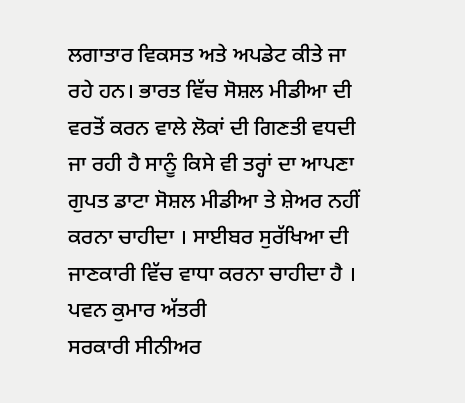ਲਗਾਤਾਰ ਵਿਕਸਤ ਅਤੇ ਅਪਡੇਟ ਕੀਤੇ ਜਾ ਰਹੇ ਹਨ। ਭਾਰਤ ਵਿੱਚ ਸੋਸ਼ਲ ਮੀਡੀਆ ਦੀ ਵਰਤੋਂ ਕਰਨ ਵਾਲੇ ਲੋਕਾਂ ਦੀ ਗਿਣਤੀ ਵਧਦੀ ਜਾ ਰਹੀ ਹੈ ਸਾਨੂੰ ਕਿਸੇ ਵੀ ਤਰ੍ਹਾਂ ਦਾ ਆਪਣਾ ਗੁਪਤ ਡਾਟਾ ਸੋਸ਼ਲ ਮੀਡੀਆ ਤੇ ਸ਼ੇਅਰ ਨਹੀਂ ਕਰਨਾ ਚਾਹੀਦਾ । ਸਾਈਬਰ ਸੁਰੱਖਿਆ ਦੀ ਜਾਣਕਾਰੀ ਵਿੱਚ ਵਾਧਾ ਕਰਨਾ ਚਾਹੀਦਾ ਹੈ ।
ਪਵਨ ਕੁਮਾਰ ਅੱਤਰੀ
ਸਰਕਾਰੀ ਸੀਨੀਅਰ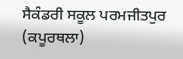ਸੈਕੰਡਰੀ ਸਕੂਲ ਪਰਮਜੀਤਪੁਰ (ਕਪੂਰਥਲਾ)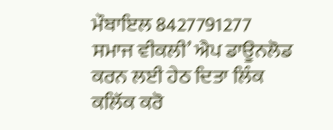ਮੌਬਾਇਲ 8427791277
ਸਮਾਜ ਵੀਕਲੀ’ ਐਪ ਡਾਊਨਲੋਡ ਕਰਨ ਲਈ ਹੇਠ ਦਿਤਾ ਲਿੰਕ ਕਲਿੱਕ ਕਰੋ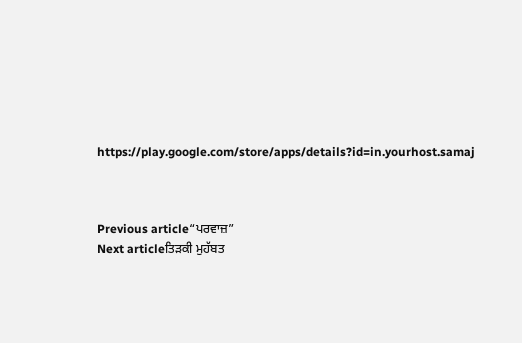https://play.google.com/store/apps/details?id=in.yourhost.samaj



Previous article“ਪਰਵਾਜ਼”
Next articleਤਿੜਕੀ ਮੁਹੱਬਤ